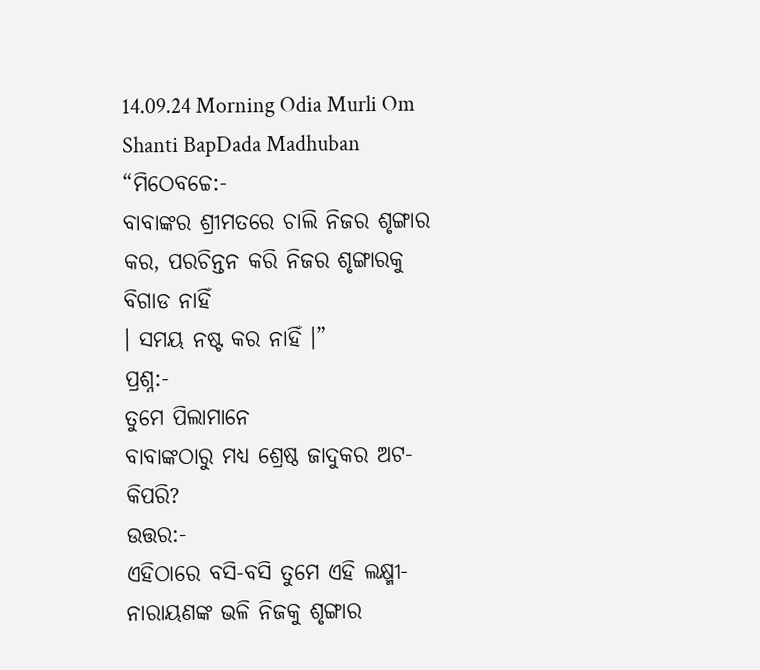14.09.24 Morning Odia Murli Om Shanti BapDada Madhuban
“ମିଠେବଚ୍ଚେ:-
ବାବାଙ୍କର ଶ୍ରୀମତରେ ଚାଲି ନିଜର ଶୃଙ୍ଗାର କର, ପରଚିନ୍ତନ କରି ନିଜର ଶୃଙ୍ଗାରକୁ ବିଗାଡ ନାହିଁ
। ସମୟ ନଷ୍ଟ କର ନାହିଁ ।”
ପ୍ରଶ୍ନ:-
ତୁମେ ପିଲାମାନେ
ବାବାଙ୍କଠାରୁ ମଧ୍ୟ ଶ୍ରେଷ୍ଠ ଜାଦୁକର ଅଟ-କିପରି?
ଉତ୍ତର:-
ଏହିଠାରେ ବସି-ବସି ତୁମେ ଏହି ଲକ୍ଷ୍ମୀ-ନାରାୟଣଙ୍କ ଭଳି ନିଜକୁ ଶୃଙ୍ଗାର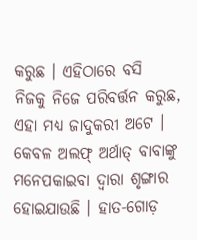କରୁଛ । ଏହିଠାରେ ବସି
ନିଜକୁ ନିଜେ ପରିବର୍ତ୍ତନ କରୁଛ, ଏହା ମଧ୍ୟ ଜାଦୁକରୀ ଅଟେ । କେବଳ ଅଲଫ୍ ଅର୍ଥାତ୍ ବାବାଙ୍କୁ
ମନେପକାଇବା ଦ୍ୱାରା ଶୃଙ୍ଗାର ହୋଇଯାଉଛି । ହାତ-ଗୋଡ଼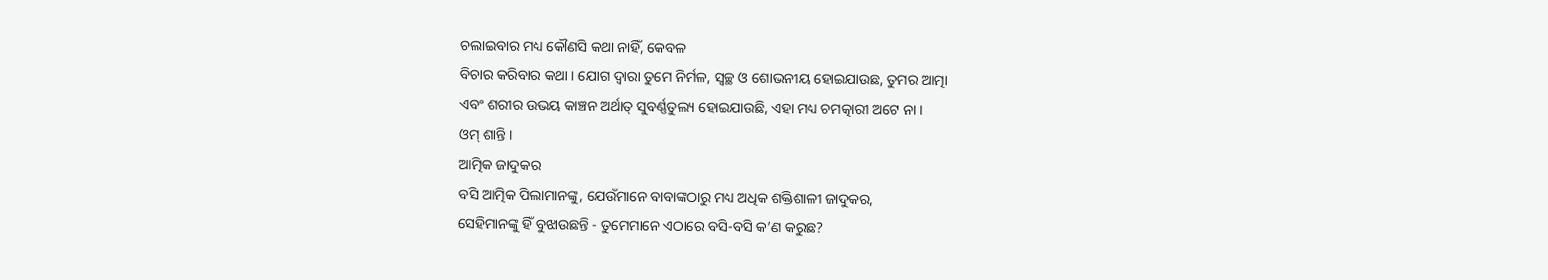ଚଲାଇବାର ମଧ୍ୟ କୌଣସି କଥା ନାହିଁ, କେବଳ
ବିଚାର କରିବାର କଥା । ଯୋଗ ଦ୍ୱାରା ତୁମେ ନିର୍ମଳ, ସ୍ୱଚ୍ଛ ଓ ଶୋଭନୀୟ ହୋଇଯାଉଛ, ତୁମର ଆତ୍ମା
ଏବଂ ଶରୀର ଉଭୟ କାଞ୍ଚନ ଅର୍ଥାତ୍ ସୁବର୍ଣ୍ଣତୁଲ୍ୟ ହୋଇଯାଉଛି, ଏହା ମଧ୍ୟ ଚମତ୍କାରୀ ଅଟେ ନା ।
ଓମ୍ ଶାନ୍ତି ।
ଆତ୍ମିକ ଜାଦୁକର
ବସି ଆତ୍ମିକ ପିଲାମାନଙ୍କୁ, ଯେଉଁମାନେ ବାବାଙ୍କଠାରୁ ମଧ୍ୟ ଅଧିକ ଶକ୍ତିଶାଳୀ ଜାଦୁକର,
ସେହିମାନଙ୍କୁ ହିଁ ବୁଝାଉଛନ୍ତି - ତୁମେମାନେ ଏଠାରେ ବସି-ବସି କ’ଣ କରୁଛ?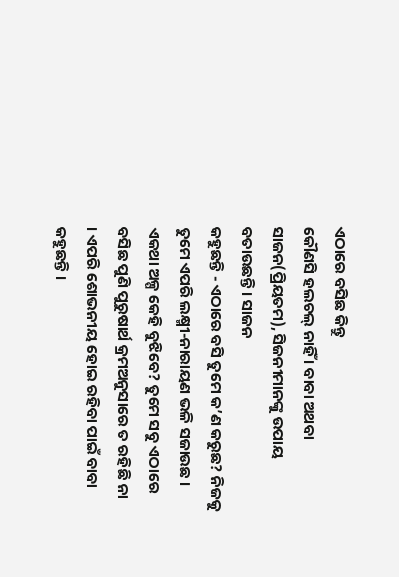ଏଠାରେ ବସିଛ କିନ୍ତୁ
କୌଣସି ହଲଚଲ୍ ନାହିଁ । ବାବା ଅଥବା ସାଜନ(ପ୍ରିୟତମ), ସିଜନୀମାନଙ୍କୁ ଉପାୟ ବତାଉଛନ୍ତି । ସାଜନ
କହୁଛନ୍ତି - ଏଠାରେ ବସି ତୁମେ କ’ଣ କରୁଛ? ନିଜକୁ ତୁମେ ଏପରି ଲକ୍ଷ୍ମୀ-ନାରାୟଣ ଭଳି ସଜାଉଛ ।
ଏକଥା ଅଳ୍ପ କେହି ବୁଝିବେ? ତୁମେ ସବୁ ଏଠାରେ ବସିଛ ପୁଣି ପୁରୁଷାର୍ଥ କ୍ରମଅନୁସାରେ ତ ରହିଛି ନା
। ଏପରି ଶୋଭନୀୟ ହୋଇ ରହିବା ପାଇଁ ବାବା କହୁଛନ୍ତି ।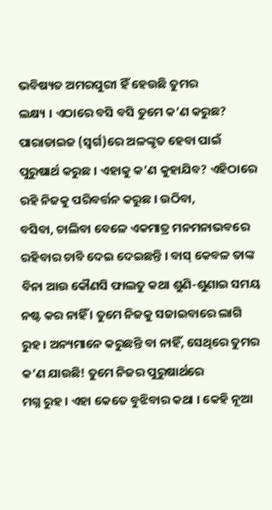ଭବିଷ୍ୟତ ଅମରପୁରୀ ହିଁ ହେଉଛି ତୁମର
ଲକ୍ଷ୍ୟ । ଏଠାରେ ବସି ବସି ତୁମେ କ’ଣ କରୁଛ? ପାରାଡାଇଜ (ସ୍ୱର୍ଗ)ରେ ଅଳଙ୍କୃତ ହେବା ପାଇଁ
ପୁରୁଷାର୍ଥ କରୁଛ । ଏହାକୁ କ’ଣ କୁହାଯିବ? ଏହିଠାରେ ରହି ନିଜକୁ ପରିବର୍ତ୍ତନ କରୁଛ । ଉଠିବା,
ବସିବା, ଚାଲିବା ବେଳେ ଏକମାତ୍ର ମନମନାଭବରେ ରହିବାର ଚାବି ଦେଇ ଦେଇଛନ୍ତି । ବାସ୍ କେବଳ ତାଙ୍କ
ବିନା ଆଉ କୌଣସି ଫାଲତୁ କଥା ଶୁଣି-ଶୁଣାଇ ସମୟ ନଷ୍ଟ କର ନାହିଁ । ତୁମେ ନିଜକୁ ସଜାଇବାରେ ଲାଗି
ରୁହ । ଅନ୍ୟମାନେ କରୁଛନ୍ତି ବା ନାହିଁ, ସେଥିରେ ତୁମର କ’ଣ ଯାଉଛି! ତୁମେ ନିଜର ପୁରୁଷାର୍ଥରେ
ମଗ୍ନ ରୁହ । ଏହା କେତେ ବୁଝିବାର କଥା । କେହି ନୂଆ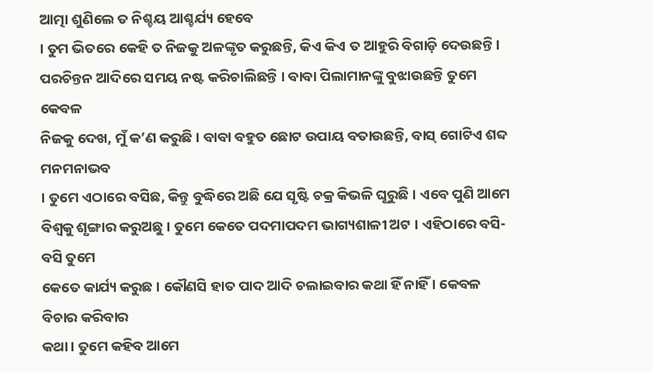ଆତ୍ମା ଶୁଣିଲେ ତ ନିଶ୍ଚୟ ଆଶ୍ଚର୍ଯ୍ୟ ହେବେ
। ତୁମ ଭିତରେ କେହି ତ ନିଜକୁ ଅଳଙ୍କୃତ କରୁଛନ୍ତି, କିଏ କିଏ ତ ଆହୁରି ବିଗାଡ଼ି ଦେଉଛନ୍ତି ।
ପରଚିନ୍ତନ ଆଦିରେ ସମୟ ନଷ୍ଟ କରିଚାଲିଛନ୍ତି । ବାବା ପିଲାମାନଙ୍କୁ ବୁଝାଉଛନ୍ତି ତୁମେ କେବଳ
ନିଜକୁ ଦେଖ, ମୁଁ କ’ଣ କରୁଛି । ବାବା ବହୁତ ଛୋଟ ଉପାୟ ବତାଉଛନ୍ତି, ବାସ୍ ଗୋଟିଏ ଶବ୍ଦ ମନମନାଭବ
। ତୁମେ ଏଠାରେ ବସିଛ, କିନ୍ତୁ ବୁଦ୍ଧିରେ ଅଛି ଯେ ସୃଷ୍ଟି ଚକ୍ର କିଭଳି ଘୂରୁଛି । ଏବେ ପୁଣି ଆମେ
ବିଶ୍ୱକୁ ଶୃଙ୍ଗାର କରୁଅଛୁ । ତୁମେ କେତେ ପଦମାପଦମ ଭାଗ୍ୟଶାଳୀ ଅଟ । ଏହିଠାରେ ବସି-ବସି ତୁମେ
କେତେ କାର୍ଯ୍ୟ କରୁଛ । କୌଣସି ହାତ ପାଦ ଆଦି ଚଲାଇବାର କଥା ହିଁ ନାହିଁ । କେବଳ ବିଚାର କରିବାର
କଥା । ତୁମେ କହିବ ଆମେ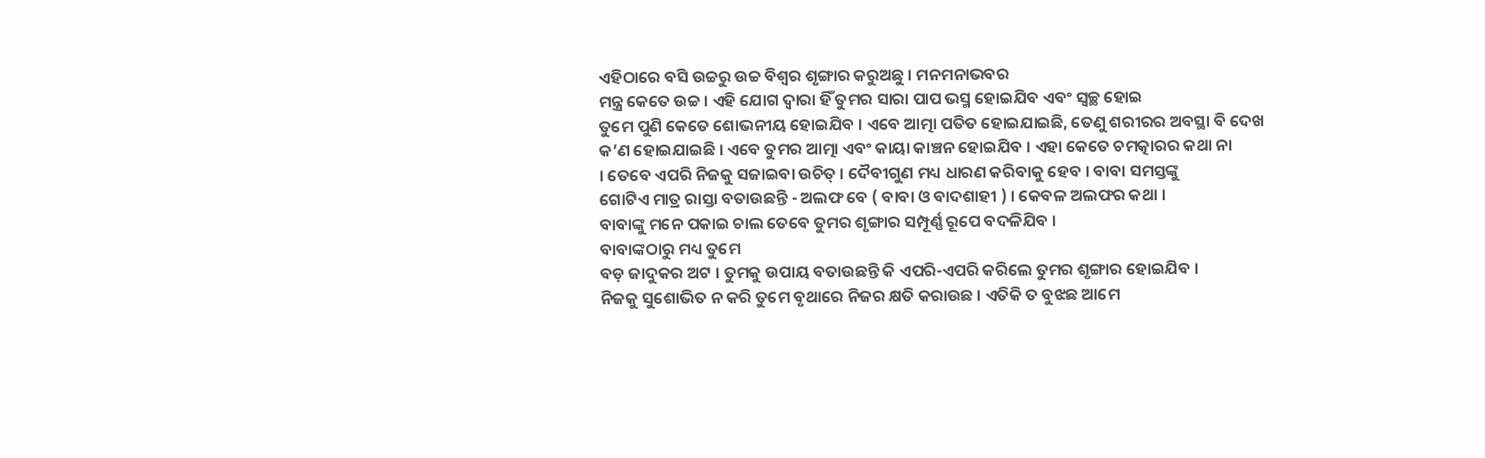ଏହିଠାରେ ବସି ଉଚ୍ଚରୁ ଉଚ୍ଚ ବିଶ୍ୱର ଶୃଙ୍ଗାର କରୁଅଛୁ । ମନମନାଭବର
ମନ୍ତ୍ର କେତେ ଉଚ୍ଚ । ଏହି ଯୋଗ ଦ୍ୱାରା ହିଁ ତୁମର ସାରା ପାପ ଭସ୍ମ ହୋଇଯିବ ଏବଂ ସ୍ୱଚ୍ଛ ହୋଇ
ତୁମେ ପୁଣି କେତେ ଶୋଭନୀୟ ହୋଇଯିବ । ଏବେ ଆତ୍ମା ପତିତ ହୋଇଯାଇଛି, ତେଣୁ ଶରୀରର ଅବସ୍ଥା ବି ଦେଖ
କ’ଣ ହୋଇଯାଇଛି । ଏବେ ତୁମର ଆତ୍ମା ଏବଂ କାୟା କାଞ୍ଚନ ହୋଇଯିବ । ଏହା କେତେ ଚମତ୍କାରର କଥା ନା
। ତେବେ ଏପରି ନିଜକୁ ସଜାଇବା ଉଚିତ୍ । ଦୈବୀଗୁଣ ମଧ୍ୟ ଧାରଣ କରିବାକୁ ହେବ । ବାବା ସମସ୍ତଙ୍କୁ
ଗୋଟିଏ ମାତ୍ର ରାସ୍ତା ବତାଉଛନ୍ତି - ଅଲଫ ବେ ( ବାବା ଓ ବାଦଶାହୀ ) । କେବଳ ଅଲଫର କଥା ।
ବାବାଙ୍କୁ ମନେ ପକାଇ ଚାଲ ତେବେ ତୁମର ଶୃଙ୍ଗାର ସମ୍ପୂର୍ଣ୍ଣ ରୂପେ ବଦଳିଯିବ ।
ବାବାଙ୍କଠାରୁ ମଧ୍ୟ ତୁମେ
ବଡ଼ ଜାଦୁକର ଅଟ । ତୁମକୁ ଉପାୟ ବତାଉଛନ୍ତି କି ଏପରି-ଏପରି କରିଲେ ତୁମର ଶୃଙ୍ଗାର ହୋଇଯିବ ।
ନିଜକୁ ସୁଶୋଭିତ ନ କରି ତୁମେ ବୃଥାରେ ନିଜର କ୍ଷତି କରାଉଛ । ଏତିକି ତ ବୁଝଛ ଆମେ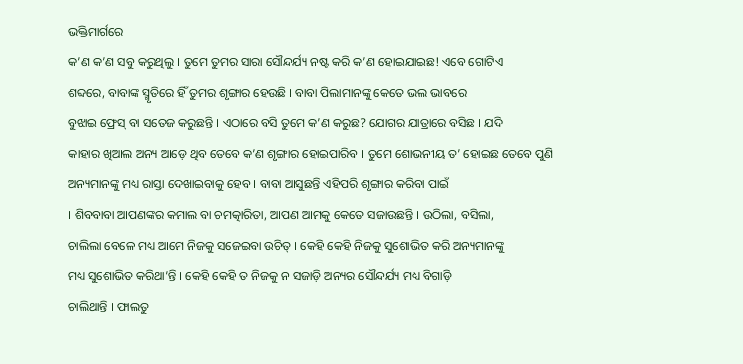ଭକ୍ତିମାର୍ଗରେ
କ’ଣ କ’ଣ ସବୁ କରୁଥିଲୁ । ତୁମେ ତୁମର ସାରା ସୌନ୍ଦର୍ଯ୍ୟ ନଷ୍ଟ କରି କ’ଣ ହୋଇଯାଇଛ! ଏବେ ଗୋଟିଏ
ଶବ୍ଦରେ, ବାବାଙ୍କ ସ୍ମୃତିରେ ହିଁ ତୁମର ଶୃଙ୍ଗାର ହେଉଛି । ବାବା ପିଲାମାନଙ୍କୁ କେତେ ଭଲ ଭାବରେ
ବୁଝାଇ ଫ୍ରେସ୍ ବା ସତେଜ କରୁଛନ୍ତି । ଏଠାରେ ବସି ତୁମେ କ’ଣ କରୁଛ? ଯୋଗର ଯାତ୍ରାରେ ବସିଛ । ଯଦି
କାହାର ଖିଆଲ ଅନ୍ୟ ଆଡ଼େ ଥିବ ତେବେ କ’ଣ ଶୃଙ୍ଗାର ହୋଇପାରିବ । ତୁମେ ଶୋଭନୀୟ ତ’ ହୋଇଛ ତେବେ ପୁଣି
ଅନ୍ୟମାନଙ୍କୁ ମଧ୍ୟ ରାସ୍ତା ଦେଖାଇବାକୁ ହେବ । ବାବା ଆସୁଛନ୍ତି ଏହିପରି ଶୃଙ୍ଗାର କରିବା ପାଇଁ
। ଶିବବାବା ଆପଣଙ୍କର କମାଲ ବା ଚମତ୍କାରିତା, ଆପଣ ଆମକୁ କେତେ ସଜାଉଛନ୍ତି । ଉଠିଲା, ବସିଲା,
ଚାଲିଲା ବେଳେ ମଧ୍ୟ ଆମେ ନିଜକୁ ସଜେଇବା ଉଚିତ୍ । କେହି କେହି ନିଜକୁ ସୁଶୋଭିତ କରି ଅନ୍ୟମାନଙ୍କୁ
ମଧ୍ୟ ସୁଶୋଭିତ କରିଥା’ନ୍ତି । କେହି କେହି ତ ନିଜକୁ ନ ସଜାଡ଼ି ଅନ୍ୟର ସୌନ୍ଦର୍ଯ୍ୟ ମଧ୍ୟ ବିଗାଡ଼ି
ଚାଲିଥାନ୍ତି । ଫାଲତୁ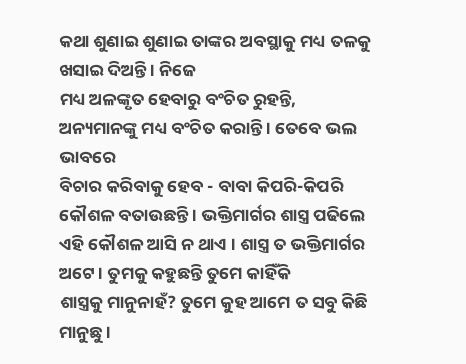କଥା ଶୁଣାଇ ଶୁଣାଇ ତାଙ୍କର ଅବସ୍ଥାକୁ ମଧ୍ୟ ତଳକୁ ଖସାଇ ଦିଅନ୍ତି । ନିଜେ
ମଧ୍ୟ ଅଳଙ୍କୃତ ହେବାରୁ ବଂଚିତ ରୁହନ୍ତି, ଅନ୍ୟମାନଙ୍କୁ ମଧ୍ୟ ବଂଚିତ କରାନ୍ତି । ତେବେ ଭଲ ଭାବରେ
ବିଚାର କରିବାକୁ ହେବ - ବାବା କିପରି-କିପରି କୌଶଳ ବତାଉଛନ୍ତି । ଭକ୍ତିମାର୍ଗର ଶାସ୍ତ୍ର ପଢିଲେ
ଏହି କୌଶଳ ଆସି ନ ଥାଏ । ଶାସ୍ତ୍ର ତ ଭକ୍ତିମାର୍ଗର ଅଟେ । ତୁମକୁ କହୁଛନ୍ତି ତୁମେ କାହିଁକି
ଶାସ୍ତ୍ରକୁ ମାନୁନାହଁ? ତୁମେ କୁହ ଆମେ ତ ସବୁ କିଛି ମାନୁଛୁ ।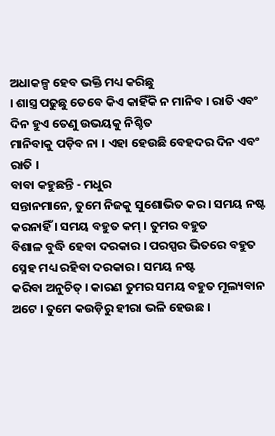ଅଧାକଳ୍ପ ହେବ ଭକ୍ତି ମଧ୍ୟ କରିଛୁ
। ଶାସ୍ତ୍ର ପଢୁଛୁ ତେବେ କିଏ କାହିଁକି ନ ମାନିବ । ରାତି ଏବଂ ଦିନ ହୁଏ ତେଣୁ ଉଭୟକୁ ନିଶ୍ଚିତ
ମାନିବାକୁ ପଡ଼ିବ ନା । ଏହା ହେଉଛି ବେହଦର ଦିନ ଏବଂ ରାତି ।
ବାବା କହୁଛନ୍ତି - ମଧୁର
ସନ୍ତାନମାନେ, ତୁମେ ନିଜକୁ ସୁଶୋଭିତ କର । ସମୟ ନଷ୍ଟ କରନାହିଁ । ସମୟ ବହୁତ କମ୍ । ତୁମର ବହୁତ
ବିଶାଳ ବୁଦ୍ଧି ହେବା ଦରକାର । ପରସ୍ପର ଭିତରେ ବହୁତ ସ୍ନେହ ମଧ୍ୟ ରହିବା ଦରକାର । ସମୟ ନଷ୍ଟ
କରିବା ଅନୁଚିତ୍ । କାରଣ ତୁମର ସମୟ ବହୁତ ମୂଲ୍ୟବାନ ଅଟେ । ତୁମେ କଉଡ଼ିରୁ ହୀରା ଭଳି ହେଉଛ ।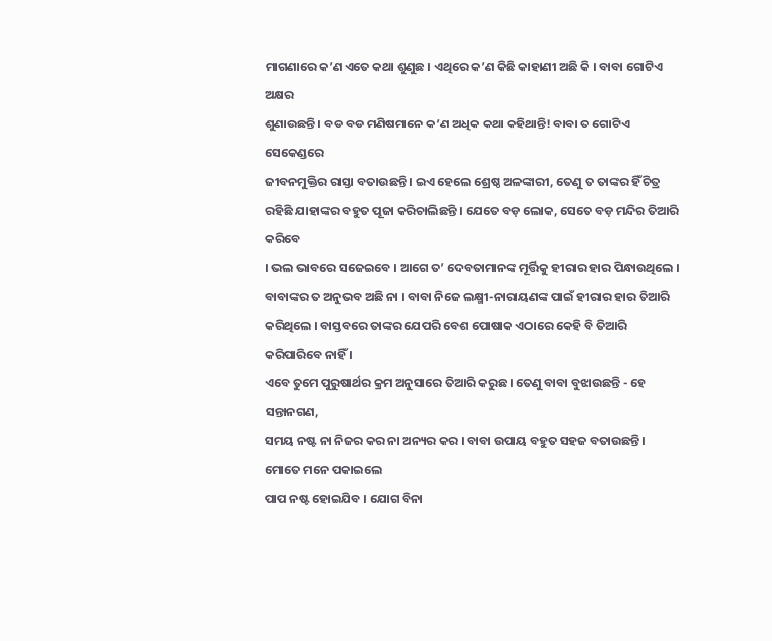ମାଗଣାରେ କ’ଣ ଏତେ କଥା ଶୁଣୁଛ । ଏଥିରେ କ’ଣ କିଛି କାହାଣୀ ଅଛି କି । ବାବା ଗୋଟିଏ ଅକ୍ଷର
ଶୁଣାଉଛନ୍ତି । ବଡ ବଡ ମଣିଷମାନେ କ’ଣ ଅଧିକ କଥା କହିଥାନ୍ତି! ବାବା ତ ଗୋଟିଏ ସେକେଣ୍ଡରେ
ଜୀବନମୁକ୍ତିର ରାସ୍ତା ବତାଉଛନ୍ତି । ଇଏ ହେଲେ ଶ୍ରେଷ୍ଠ ଅଳଙ୍କାରୀ, ତେଣୁ ତ ତାଙ୍କର ହିଁ ଚିତ୍ର
ରହିଛି ଯାହାଙ୍କର ବହୁତ ପୂଜା କରିଚାଲିଛନ୍ତି । ଯେତେ ବଡ଼ ଲୋକ, ସେତେ ବଡ଼ ମନ୍ଦିର ତିଆରି କରିବେ
। ଭଲ ଭାବରେ ସଜେଇବେ । ଆଗେ ତ’ ଦେବତାମାନଙ୍କ ମୂର୍ତ୍ତିକୁ ହୀରାର ହାର ପିନ୍ଧାଉଥିଲେ ।
ବାବାଙ୍କର ତ ଅନୁଭବ ଅଛି ନା । ବାବା ନିଜେ ଲକ୍ଷ୍ମୀ-ନାରାୟଣଙ୍କ ପାଇଁ ହୀରାର ହାର ତିଆରି
କରିଥିଲେ । ବାସ୍ତବରେ ତାଙ୍କର ଯେପରି ବେଶ ପୋଷାକ ଏଠାରେ କେହି ବି ତିଆରି କରିପାରିବେ ନାହିଁ ।
ଏବେ ତୁମେ ପୁରୁଷାର୍ଥର କ୍ରମ ଅନୁସାରେ ତିଆରି କରୁଛ । ତେଣୁ ବାବା ବୁଝାଉଛନ୍ତି - ହେ ସନ୍ତାନଗଣ,
ସମୟ ନଷ୍ଟ ନା ନିଜର କର ନା ଅନ୍ୟର କର । ବାବା ଉପାୟ ବହୁତ ସହଜ ବତାଉଛନ୍ତି । ମୋତେ ମନେ ପକାଇଲେ
ପାପ ନଷ୍ଟ ହୋଇଯିବ । ଯୋଗ ବିନା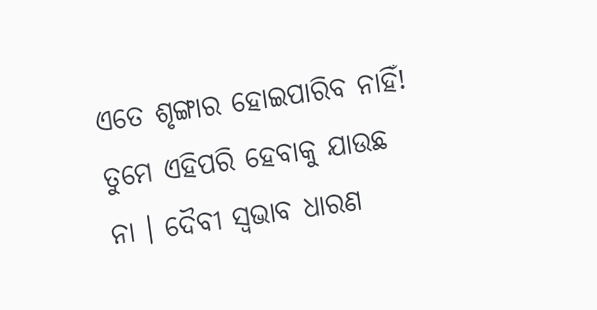ଏତେ ଶୃଙ୍ଗାର ହୋଇପାରିବ ନାହିଁ! ତୁମେ ଏହିପରି ହେବାକୁ ଯାଉଛ
ନା । ଦୈବୀ ସ୍ୱଭାବ ଧାରଣ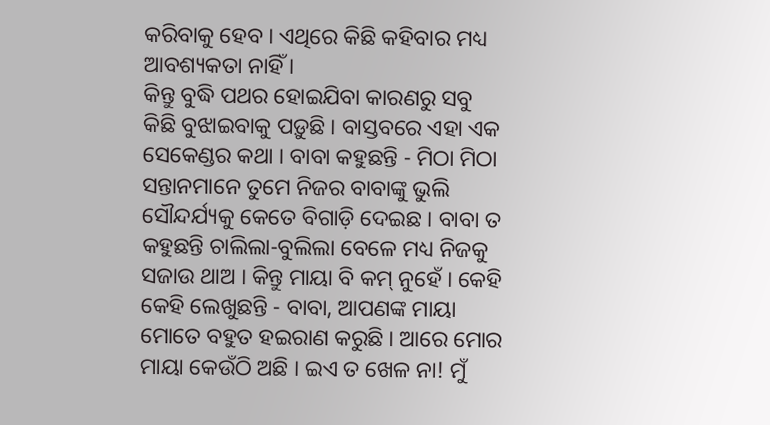କରିବାକୁ ହେବ । ଏଥିରେ କିଛି କହିବାର ମଧ୍ୟ ଆବଶ୍ୟକତା ନାହିଁ ।
କିନ୍ତୁ ବୁଦ୍ଧି ପଥର ହୋଇଯିବା କାରଣରୁ ସବୁ କିଛି ବୁଝାଇବାକୁ ପଡ଼ୁଛି । ବାସ୍ତବରେ ଏହା ଏକ
ସେକେଣ୍ଡର କଥା । ବାବା କହୁଛନ୍ତି - ମିଠା ମିଠା ସନ୍ତାନମାନେ ତୁମେ ନିଜର ବାବାଙ୍କୁ ଭୁଲି
ସୌନ୍ଦର୍ଯ୍ୟକୁ କେତେ ବିଗାଡ଼ି ଦେଇଛ । ବାବା ତ କହୁଛନ୍ତି ଚାଲିଲା-ବୁଲିଲା ବେଳେ ମଧ୍ୟ ନିଜକୁ
ସଜାଉ ଥାଅ । କିନ୍ତୁ ମାୟା ବି କମ୍ ନୁହେଁ । କେହି କେହି ଲେଖୁଛନ୍ତି - ବାବା, ଆପଣଙ୍କ ମାୟା
ମୋତେ ବହୁତ ହଇରାଣ କରୁଛି । ଆରେ ମୋର ମାୟା କେଉଁଠି ଅଛି । ଇଏ ତ ଖେଳ ନା! ମୁଁ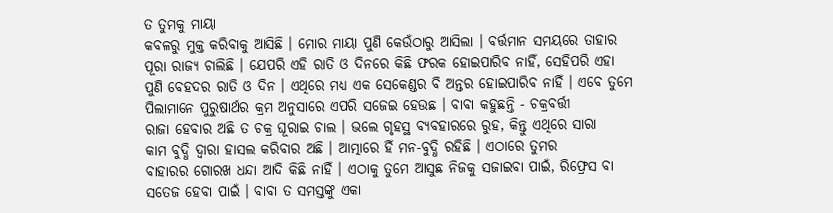ତ ତୁମକୁ ମାୟା
କବଳରୁ ମୁକ୍ତ କରିବାକୁ ଆସିଛି । ମୋର ମାୟା ପୁଣି କେଉଁଠାରୁ ଆସିଲା । ବର୍ତ୍ତମାନ ସମୟରେ ତାହାର
ପୂରା ରାଜ୍ୟ ଚାଲିଛି । ଯେପରି ଏହି ରାତି ଓ ଦିନରେ କିଛି ଫରକ ହୋଇପାରିବ ନାହିଁ, ସେହିପରି ଏହା
ପୁଣି ବେହଦର ରାତି ଓ ଦିନ । ଏଥିରେ ମଧ୍ୟ ଏକ ସେକେଣ୍ଡର ବି ଅନ୍ତର ହୋଇପାରିବ ନାହିଁ । ଏବେ ତୁମେ
ପିଲାମାନେ ପୁରୁଷାର୍ଥର କ୍ରମ ଅନୁସାରେ ଏପରି ସଜେଇ ହେଉଛ । ବାବା କହୁଛନ୍ତି - ଚକ୍ରବର୍ତ୍ତୀ
ରାଜା ହେବାର ଅଛି ତ ଚକ୍ର ଘୂରାଇ ଚାଲ । ଭଲେ ଗୃହସ୍ଥ ବ୍ୟବହାରରେ ରୁହ, କିନ୍ତୁ ଏଥିରେ ସାରା
କାମ ବୁଦ୍ଧି ଦ୍ୱାରା ହାସଲ କରିବାର ଅଛି । ଆତ୍ମାରେ ହିଁ ମନ-ବୁଦ୍ଧି ରହିଛି । ଏଠାରେ ତୁମର
ବାହାରର ଗୋରଖ ଧନ୍ଦା ଆଦି କିଛି ନାହିଁ । ଏଠାକୁ ତୁମେ ଆସୁଛ ନିଜକୁ ସଜାଇବା ପାଇଁ, ରିଫ୍ରେସ ବା
ସତେଜ ହେବା ପାଇଁ । ବାବା ତ ସମସ୍ତଙ୍କୁ ଏକା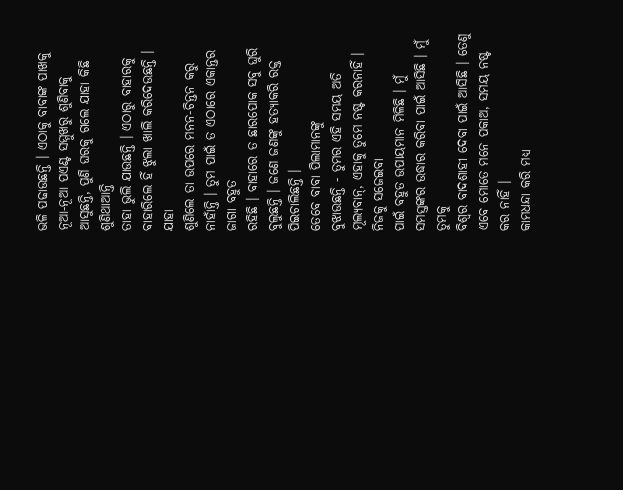ଭଳି ପଢାଉଛନ୍ତି । ଏଠାକୁ ବାବାଙ୍କ ପାଖକୁ
ନୂଆ-ନୂଆ ପଏଣ୍ଟ ସମ୍ମୁଖରୁ ଶୁଣିବାକୁ ଆସୁଛନ୍ତି, ପୁଣି ଘରକୁ ଗଲେ ଯାହା କିଛି ଶୁଣିଥାଆନ୍ତି
ତାହା ଭୁଲି ଯାଉଛନ୍ତି । ଏଠାରୁ ବାହାରକୁ ବାହାରିଲେ ହିଁ ଝୁଲା ଖାଲି କରିଦେଉଛନ୍ତି । ଯାହା
ଶୁଣିଲେ ତା ଉପରେ ମନନ-ଚିନ୍ତନ କରୁ ନାହାଁନ୍ତି । ତୁମ ପାଇଁ ତ ଏଠାରେ ଏକାନ୍ତର ଜାଗା ବହୁତ
ରହିଛି । ବାହାରେ ତ ଛାରପୋକ ସବୁ ଘୁରି ବୁଲୁଛନ୍ତି । ଜଣେ ଜଣଙ୍କୁ ହତ୍ୟାକରି ରକ୍ତ
ପିଇଚାଲିଛନ୍ତି ।
ତେବେ ବାବା ପିଲାମାନଙ୍କୁ
ବୁଝାଉଛନ୍ତି - ତୁମର ଏହି ସମୟ ଅତି ମୂଲ୍ୟବାନ୍, ଏହାକୁ ତୁମେ ନଷ୍ଟ କରନାହିଁ । ନିଜକୁ ସଜେଇବା
ପାଇଁ ବହୁତ ଉପାୟମାନ ମିଳିଛି । ମୁଁ ସମସ୍ତଙ୍କର ଉଦ୍ଧାର କରିବା ପାଇଁ ଆସିଛି । ମୁଁ ତୁମକୁ
ବିଶ୍ୱର ବାଦଶାହୀ ଦେବା ପାଇଁ ଆସିଛି । ତେଣୁ ଏବେ ମୋତେ ମନେ ପକାଅ, ସମୟ ନଷ୍ଟ କର ନାହିଁ ।
କାମଧନ୍ଦା କରି ମଧ୍ୟ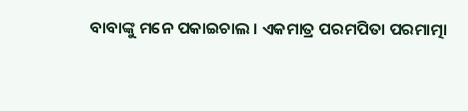ବାବାଙ୍କୁ ମନେ ପକାଇଚାଲ । ଏକମାତ୍ର ପରମପିତା ପରମାତ୍ମା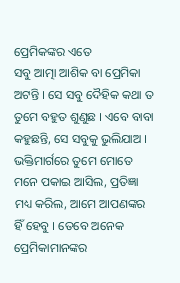ପ୍ରେମିକଙ୍କର ଏତେ
ସବୁ ଆତ୍ମା ଆଶିକ ବା ପ୍ରେମିକା ଅଟନ୍ତି । ସେ ସବୁ ଦୈହିକ କଥା ତ ତୁମେ ବହୁତ ଶୁଣୁଛ । ଏବେ ବାବା
କହୁଛନ୍ତି, ସେ ସବୁକୁ ଭୁଲିଯାଅ । ଭକ୍ତିମାର୍ଗରେ ତୁମେ ମୋତେ ମନେ ପକାଇ ଆସିଲ, ପ୍ରତିଜ୍ଞା
ମଧ୍ୟ କରିଲ, ଆମେ ଆପଣଙ୍କର ହିଁ ହେବୁ । ତେବେ ଅନେକ ପ୍ରେମିକାମାନଙ୍କର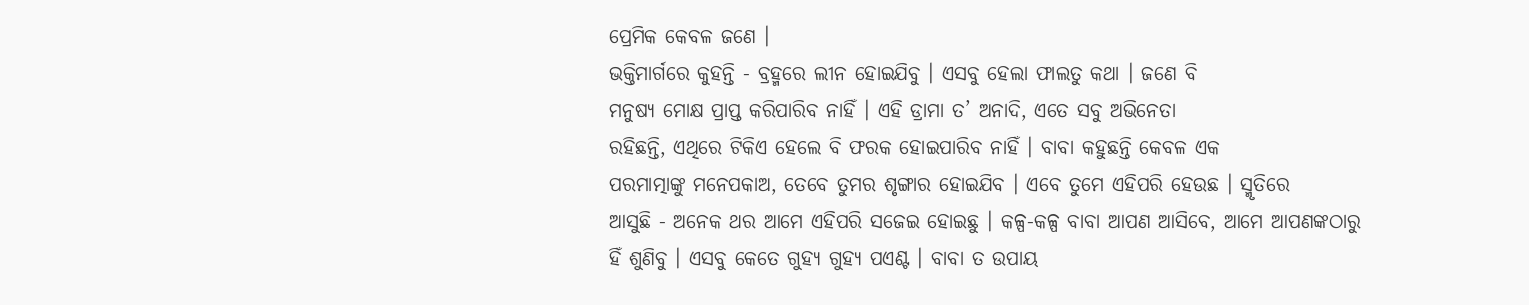ପ୍ରେମିକ କେବଳ ଜଣେ ।
ଭକ୍ତିମାର୍ଗରେ କୁହନ୍ତି - ବ୍ରହ୍ମରେ ଲୀନ ହୋଇଯିବୁ । ଏସବୁ ହେଲା ଫାଲତୁ କଥା । ଜଣେ ବି
ମନୁଷ୍ୟ ମୋକ୍ଷ ପ୍ରାପ୍ତ କରିପାରିବ ନାହିଁ । ଏହି ଡ୍ରାମା ତ’ ଅନାଦି, ଏତେ ସବୁ ଅଭିନେତା
ରହିଛନ୍ତି, ଏଥିରେ ଟିକିଏ ହେଲେ ବି ଫରକ ହୋଇପାରିବ ନାହିଁ । ବାବା କହୁଛନ୍ତି କେବଳ ଏକ
ପରମାତ୍ମାଙ୍କୁ ମନେପକାଅ, ତେବେ ତୁମର ଶୃଙ୍ଗାର ହୋଇଯିବ । ଏବେ ତୁମେ ଏହିପରି ହେଉଛ । ସ୍ମୃତିରେ
ଆସୁଛି - ଅନେକ ଥର ଆମେ ଏହିପରି ସଜେଇ ହୋଇଛୁ । କଳ୍ପ-କଳ୍ପ ବାବା ଆପଣ ଆସିବେ, ଆମେ ଆପଣଙ୍କଠାରୁ
ହିଁ ଶୁଣିବୁ । ଏସବୁ କେତେ ଗୁହ୍ୟ ଗୁହ୍ୟ ପଏଣ୍ଟ । ବାବା ତ ଉପାୟ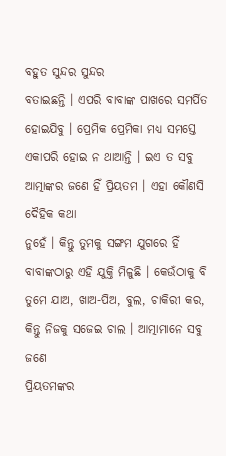ବହୁତ ସୁନ୍ଦର ସୁନ୍ଦର
ବତାଇଛନ୍ତି । ଏପରି ବାବାଙ୍କ ପାଖରେ ସମର୍ପିତ ହୋଇଯିବୁ । ପ୍ରେମିକ ପ୍ରେମିକା ମଧ୍ୟ ସମସ୍ତେ
ଏକାପରି ହୋଇ ନ ଥାଆନ୍ତି । ଇଏ ତ ସବୁ ଆତ୍ମାଙ୍କର ଜଣେ ହିଁ ପ୍ରିୟତମ । ଏହା କୌଣସି ଦୈହିକ କଥା
ନୁହେଁ । କିନ୍ତୁ ତୁମକୁ ସଙ୍ଗମ ଯୁଗରେ ହିଁ ବାବାଙ୍କଠାରୁ ଏହି ଯୁକ୍ତି ମିଳୁଛି । କେଉଁଠାକୁ ବି
ତୁମେ ଯାଅ, ଖାଅ-ପିଅ, ବୁଲ, ଚାକିରୀ କର, କିନ୍ତୁ ନିଜକୁ ସଜେଇ ଚାଲ । ଆତ୍ମାମାନେ ସବୁ ଜଣେ
ପ୍ରିୟତମଙ୍କର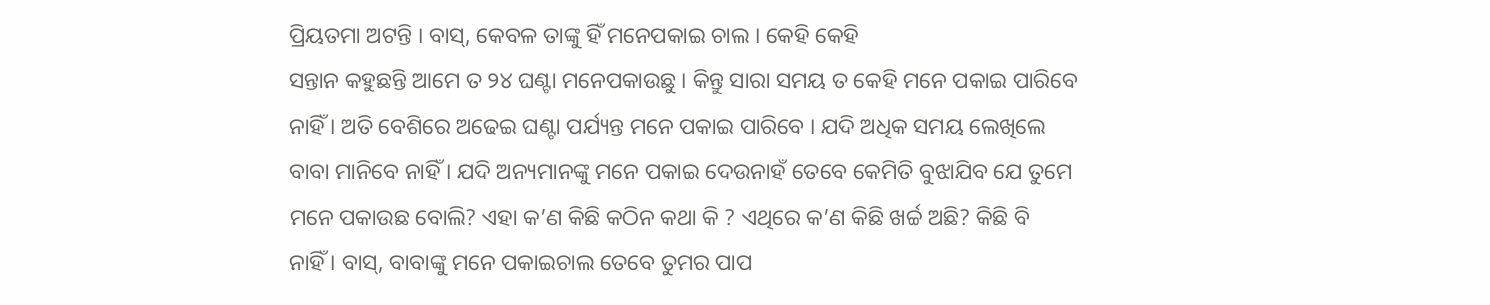ପ୍ରିୟତମା ଅଟନ୍ତି । ବାସ୍, କେବଳ ତାଙ୍କୁ ହିଁ ମନେପକାଇ ଚାଲ । କେହି କେହି
ସନ୍ତାନ କହୁଛନ୍ତି ଆମେ ତ ୨୪ ଘଣ୍ଟା ମନେପକାଉଛୁ । କିନ୍ତୁ ସାରା ସମୟ ତ କେହି ମନେ ପକାଇ ପାରିବେ
ନାହିଁ । ଅତି ବେଶିରେ ଅଢେଇ ଘଣ୍ଟା ପର୍ଯ୍ୟନ୍ତ ମନେ ପକାଇ ପାରିବେ । ଯଦି ଅଧିକ ସମୟ ଲେଖିଲେ
ବାବା ମାନିବେ ନାହିଁ । ଯଦି ଅନ୍ୟମାନଙ୍କୁ ମନେ ପକାଇ ଦେଉନାହଁ ତେବେ କେମିତି ବୁଝାଯିବ ଯେ ତୁମେ
ମନେ ପକାଉଛ ବୋଲି? ଏହା କ’ଣ କିଛି କଠିନ କଥା କି ? ଏଥିରେ କ’ଣ କିଛି ଖର୍ଚ୍ଚ ଅଛି? କିଛି ବି
ନାହିଁ । ବାସ୍, ବାବାଙ୍କୁ ମନେ ପକାଇଚାଲ ତେବେ ତୁମର ପାପ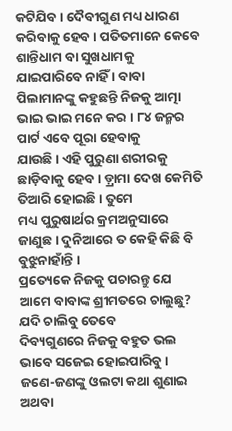କଟିଯିବ । ଦୈବୀଗୁଣ ମଧ୍ୟ ଧାରଣ
କରିବାକୁ ହେବ । ପତିତମାନେ କେବେ ଶାନ୍ତିଧାମ ବା ସୁଖଧାମକୁ ଯାଇପାରିବେ ନାହିଁ । ବାବା
ପିଲାମାନଙ୍କୁ କହୁଛନ୍ତି ନିଜକୁ ଆତ୍ମା ଭାଇ ଭାଇ ମନେ କର । ୮୪ ଜନ୍ମର ପାର୍ଟ ଏବେ ପୂରା ହେବାକୁ
ଯାଉଛି । ଏହି ପୁରୁଣା ଶରୀରକୁ ଛାଡ଼ିବାକୁ ହେବ । ଡ଼୍ରାମା ଦେଖ କେମିତି ତିଆରି ହୋଇଛି । ତୁମେ
ମଧ୍ୟ ପୁରୁଷାର୍ଥର କ୍ରମଅନୁସାରେ ଜାଣୁଛ । ଦୁନିଆରେ ତ କେହି କିଛି ବି ବୁଝୁନାହାଁନ୍ତି ।
ପ୍ରତ୍ୟେକେ ନିଜକୁ ପଚାରନ୍ତୁ ଯେ ଆମେ ବାବାଙ୍କ ଶ୍ରୀମତରେ ଚାଲୁଛୁ? ଯଦି ଚାଲିବୁ ତେବେ
ଦିବ୍ୟଗୁଣରେ ନିଜକୁ ବହୁତ ଭଲ ଭାବେ ସଜେଇ ହୋଇପାରିବୁ । ଜଣେ-ଜଣଙ୍କୁ ଓଲଟା କଥା ଶୁଣାଇ ଅଥବା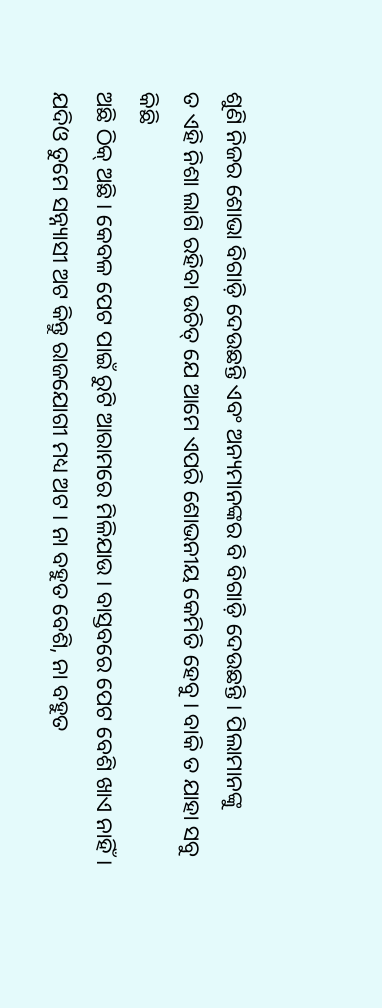ଶୁଣି ନିଜର ଶୋଭା ବିଗାଡ଼ି ଦେଉଛନ୍ତି ଏବଂ ଅନ୍ୟମାନଙ୍କର ବି ବିଗାଡ଼ି ଦେଉଛନ୍ତି । ପିଲାମାନଙ୍କୁ
ତ ଏହି ନିଶା ଲାଗି ରହିବା ଉଚିତ୍ ଯେ ଆମେ ଏପରି ଶୋଭନୀୟ କେମିତି ହେବୁ । ବାକି ତ ଯାହା ସବୁ କିଛି
ଅଛି ଠିକ୍ ଅଛି । କେବଳ ପେଟ ପାଇଁ ରୁଟି ଆରାମରେ ମିଳିଯାଉ । ବାସ୍ତବରେ ପେଟ ବେଶି ଖାଏ ନାହିଁ ।
ଯଦିଓ ତୁମେ ସନ୍ନ୍ୟାସୀ ଅଟ କିନ୍ତୁ ରାଜଯୋଗୀ ମଧ୍ୟ ଅଟ । ନା ବହୁତ ବେଶି, ନା ବହୁତ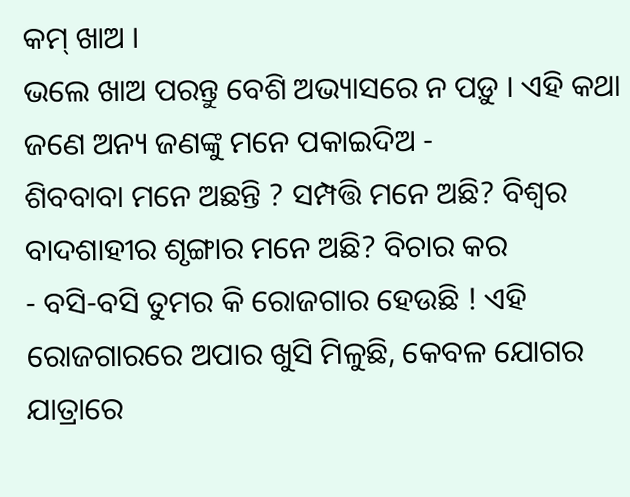କମ୍ ଖାଅ ।
ଭଲେ ଖାଅ ପରନ୍ତୁ ବେଶି ଅଭ୍ୟାସରେ ନ ପଡ଼ୁ । ଏହି କଥା ଜଣେ ଅନ୍ୟ ଜଣଙ୍କୁ ମନେ ପକାଇଦିଅ -
ଶିବବାବା ମନେ ଅଛନ୍ତି ? ସମ୍ପତ୍ତି ମନେ ଅଛି? ବିଶ୍ୱର ବାଦଶାହୀର ଶୃଙ୍ଗାର ମନେ ଅଛି? ବିଚାର କର
- ବସି-ବସି ତୁମର କି ରୋଜଗାର ହେଉଛି ! ଏହି ରୋଜଗାରରେ ଅପାର ଖୁସି ମିଳୁଛି, କେବଳ ଯୋଗର
ଯାତ୍ରାରେ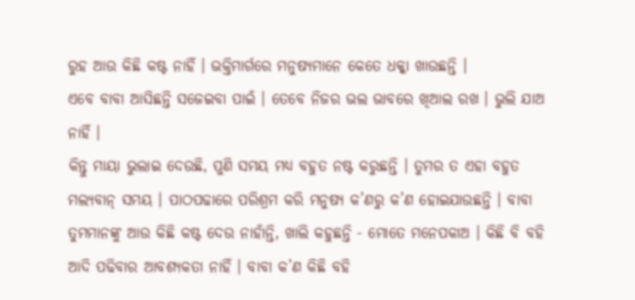ରୁହ ଆଉ କିଛି କଷ୍ଟ ନାହିଁ । ଭକ୍ତିମାର୍ଗରେ ମନୁଷ୍ୟମାନେ କେତେ ଧକ୍କା ଖାଉଛନ୍ତି ।
ଏବେ ବାବା ଆସିଛନ୍ତି ସଜେଇବା ପାଇଁ । ତେବେ ନିଜର ଭଲ ଭାବରେ ଖିଆଲ ରଖ । ଭୁଲି ଯାଅ ନାହିଁ ।
କିନ୍ତୁ ମାୟା ଭୁଲାଇ ଦେଉଛି, ପୁଣି ସମୟ ମଧ୍ୟ ବହୁତ ନଷ୍ଟ କରୁଛନ୍ତି । ତୁମର ତ ଏହା ବହୁତ
ମଲ୍ୟବାନ୍ ସମୟ । ପାଠପଢାରେ ପରିଶ୍ରମ କରି ମନୁଷ୍ୟ କ’ଣରୁ କ’ଣ ହୋଇଯାଉଛନ୍ତି । ବାବା
ତୁମମାନଙ୍କୁ ଆଉ କିଛି କଷ୍ଟ ଦେଉ ନାହାଁନ୍ତି, ଖାଲି କହୁଛନ୍ତି - ମୋତେ ମନେପକାଅ । କିଛି ବି ବହି
ଆଦି ପଢିବାର ଆବଶ୍ୟକତା ନାହିଁ । ବାବା କ’ଣ କିଛି ବହି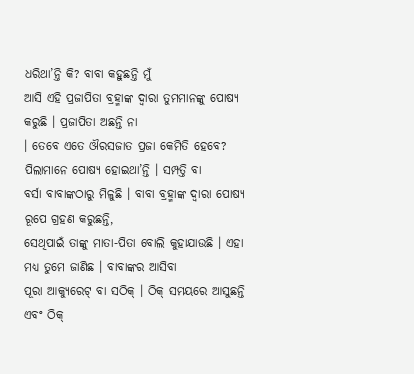ଧରିଥା’ନ୍ତି କି? ବାବା କହୁଛନ୍ତି ମୁଁ
ଆସି ଏହି ପ୍ରଜାପିତା ବ୍ରହ୍ମାଙ୍କ ଦ୍ୱାରା ତୁମମାନଙ୍କୁ ପୋଷ୍ୟ କରୁଛି । ପ୍ରଜାପିତା ଅଛନ୍ତି ନା
। ତେବେ ଏତେ ଔରସଜାତ ପ୍ରଜା କେମିତି ହେବେ? ପିଲାମାନେ ପୋଷ୍ୟ ହୋଇଥା’ନ୍ତି । ସମ୍ପତ୍ତି ବା
ବର୍ସା ବାବାଙ୍କଠାରୁ ମିଳୁଛି । ବାବା ବ୍ରହ୍ମାଙ୍କ ଦ୍ୱାରା ପୋଷ୍ୟ ରୂପେ ଗ୍ରହଣ କରୁଛନ୍ତି,
ସେଥିପାଇଁ ତାଙ୍କୁ ମାତା-ପିତା ବୋଲି କୁହାଯାଉଛି । ଏହା ମଧ୍ୟ ତୁମେ ଜାଣିଛ । ବାବାଙ୍କର ଆସିବା
ପୂରା ଆକ୍ୟୁରେଟ୍ ବା ସଠିକ୍ । ଠିକ୍ ସମୟରେ ଆସୁଛନ୍ତି ଏବଂ ଠିକ୍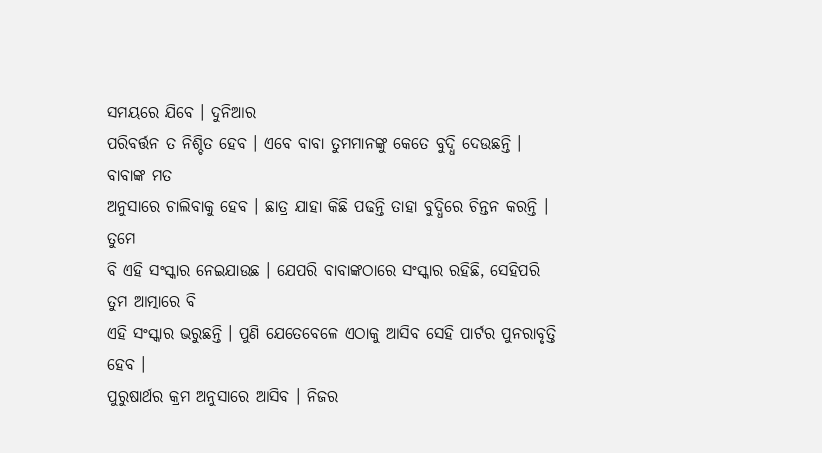ସମୟରେ ଯିବେ । ଦୁନିଆର
ପରିବର୍ତ୍ତନ ତ ନିଶ୍ଚିତ ହେବ । ଏବେ ବାବା ତୁମମାନଙ୍କୁ କେତେ ବୁଦ୍ଧି ଦେଉଛନ୍ତି । ବାବାଙ୍କ ମତ
ଅନୁସାରେ ଚାଲିବାକୁ ହେବ । ଛାତ୍ର ଯାହା କିଛି ପଢନ୍ତି ତାହା ବୁଦ୍ଧିରେ ଚିନ୍ତନ କରନ୍ତି । ତୁମେ
ବି ଏହି ସଂସ୍କାର ନେଇଯାଉଛ । ଯେପରି ବାବାଙ୍କଠାରେ ସଂସ୍କାର ରହିଛି, ସେହିପରି ତୁମ ଆତ୍ମାରେ ବି
ଏହି ସଂସ୍କାର ଭରୁଛନ୍ତି । ପୁଣି ଯେତେବେଳେ ଏଠାକୁ ଆସିବ ସେହି ପାର୍ଟର ପୁନରାବୃତ୍ତି ହେବ ।
ପୁରୁଷାର୍ଥର କ୍ରମ ଅନୁସାରେ ଆସିବ । ନିଜର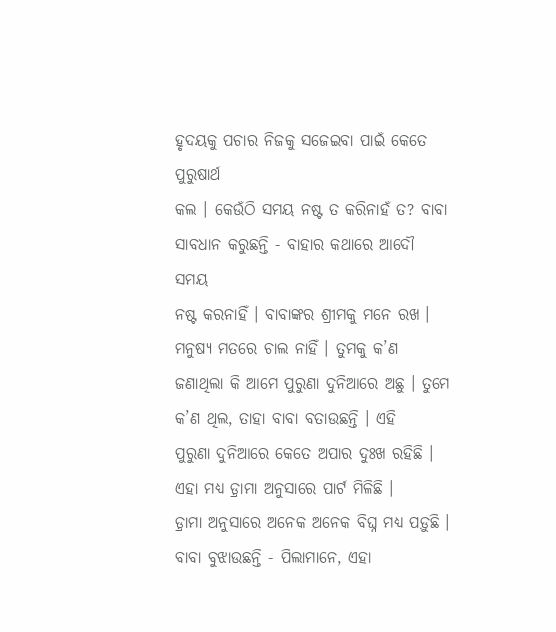ହୃଦୟକୁ ପଚାର ନିଜକୁ ସଜେଇବା ପାଇଁ କେତେ ପୁରୁଷାର୍ଥ
କଲ । କେଉଁଠି ସମୟ ନଷ୍ଟ ତ କରିନାହଁ ତ? ବାବା ସାବଧାନ କରୁଛନ୍ତି - ବାହାର କଥାରେ ଆଦୌ ସମୟ
ନଷ୍ଟ କରନାହିଁ । ବାବାଙ୍କର ଶ୍ରୀମକୁ ମନେ ରଖ । ମନୁଷ୍ୟ ମତରେ ଚାଲ ନାହିଁ । ତୁମକୁ କ’ଣ
ଜଣାଥିଲା କି ଆମେ ପୁରୁଣା ଦୁନିଆରେ ଅଛୁ । ତୁମେ କ’ଣ ଥିଲ, ତାହା ବାବା ବତାଉଛନ୍ତି । ଏହି
ପୁରୁଣା ଦୁନିଆରେ କେତେ ଅପାର ଦୁଃଖ ରହିଛି । ଏହା ମଧ୍ୟ ଡ଼୍ରାମା ଅନୁସାରେ ପାର୍ଟ ମିଳିଛି ।
ଡ଼୍ରାମା ଅନୁସାରେ ଅନେକ ଅନେକ ବିଘ୍ନ ମଧ୍ୟ ପଡ଼ୁଛି । ବାବା ବୁଝାଉଛନ୍ତି - ପିଲାମାନେ, ଏହା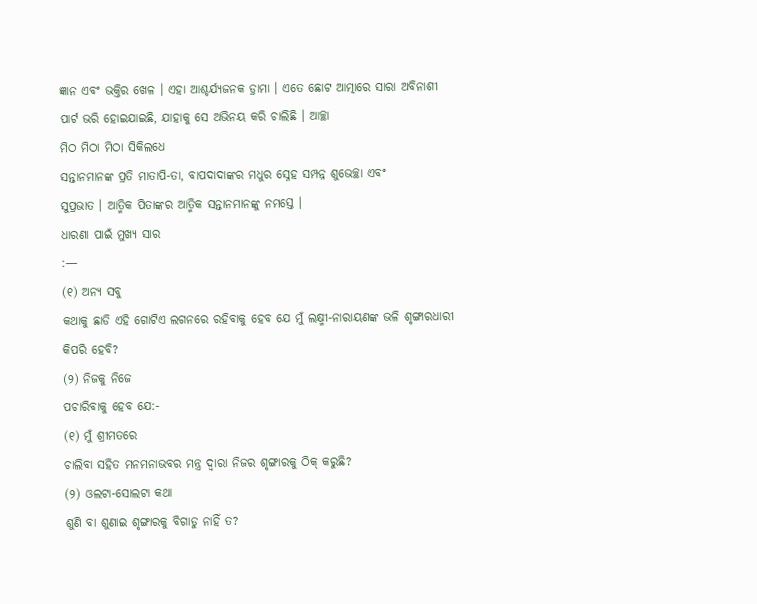ଜ୍ଞାନ ଏବଂ ଭକ୍ତିର ଖେଳ । ଏହା ଆଶ୍ଚର୍ଯ୍ୟଜନକ ଡ଼୍ରାମା । ଏତେ ଛୋଟ ଆତ୍ମାରେ ସାରା ଅବିନାଶୀ
ପାର୍ଟ ଭରି ହୋଇଯାଇଛି, ଯାହାକୁ ସେ ଅଭିନୟ କରି ଚାଲିଛି । ଆଚ୍ଛା
ମିଠ ମିଠା ମିଠା ସିକିଲଧେ
ସନ୍ତାନମାନଙ୍କ ପ୍ରତି ମାତାପି-ତା, ବାପଦାଦାଙ୍କର ମଧୁର ସ୍ନେହ ସମ୍ପନ୍ନ ଶୁଭେଚ୍ଛା ଏବଂ
ସୁପ୍ରଭାତ । ଆତ୍ମିକ ପିତାଙ୍କର ଆତ୍ମିକ ସନ୍ତାନମାନଙ୍କୁ ନମସ୍ତେ ।
ଧାରଣା ପାଇଁ ମୁଖ୍ୟ ସାର
:—
(୧) ଅନ୍ୟ ସବୁ
କଥାକୁ ଛାଡି ଏହି ଗୋଟିଏ ଲଗନରେ ରହିବାକୁ ହେବ ଯେ ମୁଁ ଲକ୍ଷ୍ମୀ-ନାରାୟଣଙ୍କ ଭଳି ଶୃଙ୍ଗାରଧାରୀ
କିପରି ହେବି?
(୨) ନିଜକୁ ନିଜେ
ପଚାରିବାକୁ ହେବ ଯେ:-
(୧) ମୁଁ ଶ୍ରୀମତରେ
ଚାଲିବା ସହିତ ମନମନାଭବର ମନ୍ତ୍ର ଦ୍ୱାରା ନିଜର ଶୃଙ୍ଗାରକୁ ଠିକ୍ କରୁଛି?
(୨) ଓଲଟା-ସୋଲଟା କଥା
ଶୁଣି ବା ଶୁଣାଇ ଶୃଙ୍ଗାରକୁ ବିଗାଡୁ ନାହିଁ ତ?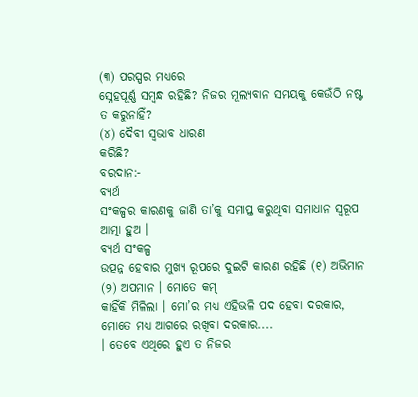(୩) ପରସ୍ପର ମଧ୍ୟରେ
ସ୍ନେହପୂର୍ଣ୍ଣ ସମ୍ବନ୍ଧ ରହିଛି? ନିଜର ମୂଲ୍ୟବାନ ସମୟକୁ କେଉଁଠି ନଷ୍ଟ ତ କରୁନାହିଁ?
(୪) ଦୈବୀ ସ୍ୱଭାବ ଧାରଣ
କରିଛି?
ବରଦାନ:-
ବ୍ୟର୍ଥ
ସଂକଳ୍ପର କାରଣକୁ ଜାଣି ତା’କୁ ସମାପ୍ତ କରୁଥିବା ସମାଧାନ ସ୍ୱରୂପ ଆତ୍ମା ହୁଅ ।
ବ୍ୟର୍ଥ ସଂକଳ୍ପ
ଉତ୍ପନ୍ନ ହେବାର ମୁଖ୍ୟ ରୂପରେ ଦୁଇଟି କାରଣ ରହିଛି (୧) ଅଭିମାନ (୨) ଅପମାନ । ମୋତେ କମ୍
କାହିଁକି ମିଳିଲା । ମୋ’ର ମଧ୍ୟ ଏହିଭଳି ପଦ ହେବା ଦରକାର, ମୋତେ ମଧ୍ୟ ଆଗରେ ରଖିବା ଦରକାର....
। ତେବେ ଏଥିରେ ହୁଏ ତ ନିଜର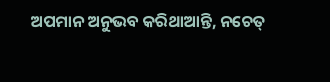ଅପମାନ ଅନୁଭବ କରିଥାଆନ୍ତି, ନଚେତ୍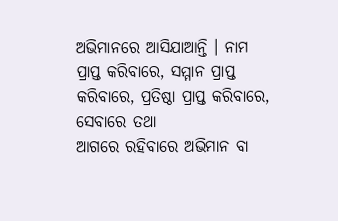ଅଭିମାନରେ ଆସିଯାଆନ୍ତି । ନାମ
ପ୍ରାପ୍ତ କରିବାରେ, ସମ୍ମାନ ପ୍ରାପ୍ତ କରିବାରେ, ପ୍ରତିଷ୍ଠା ପ୍ରାପ୍ତ କରିବାରେ, ସେବାରେ ତଥା
ଆଗରେ ରହିବାରେ ଅଭିମାନ ବା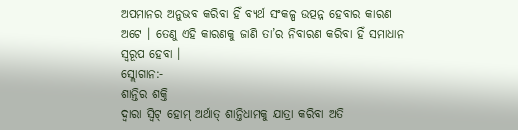ଅପମାନର ଅନୁଭବ କରିବା ହିଁ ବ୍ୟର୍ଥ ସଂକଳ୍ପ ଉତ୍ପନ୍ନ ହେବାର କାରଣ
ଅଟେ । ତେଣୁ ଏହି କାରଣକୁ ଜାଣି ତା’ର ନିବାରଣ କରିବା ହିଁ ସମାଧାନ ସ୍ୱରୂପ ହେବା ।
ସ୍ଲୋଗାନ:-
ଶାନ୍ତିର ଶକ୍ତି
ଦ୍ୱାରା ସ୍ୱିଟ୍ ହୋମ୍ ଅର୍ଥାତ୍ ଶାନ୍ତିଧାମକୁ ଯାତ୍ରା କରିବା ଅତି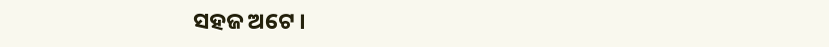ସହଜ ଅଟେ ।